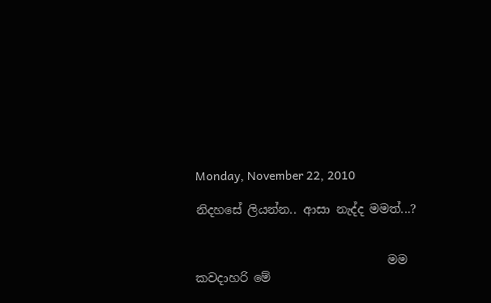Monday, November 22, 2010

නිදහසේ ලියන්න.. ආසා නැද්ද මමත්...?


                                මම කවදාහරි මේ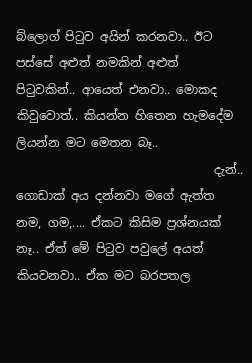බ්ලොග් පිටුව අයින් කරනවා.. ඊට පස්සේ අළුත් නමකින් අළුත් පිටුවකින්.. ආයෙත් එනවා.. මොකද කිවුවොත්.. කියන්න හිතෙන හැමදේම ලියන්න මට මෙතන බෑ..
                                 දැන්.. ගොඩාක් අය දන්නවා මගේ ඇත්ත නම, ගම,.... ඒකට කිසිම ප්‍රශ්නයක් නෑ.. ඒත් මේ පිටුව පවුලේ අයත් කියවනවා.. ඒක මට බරපතල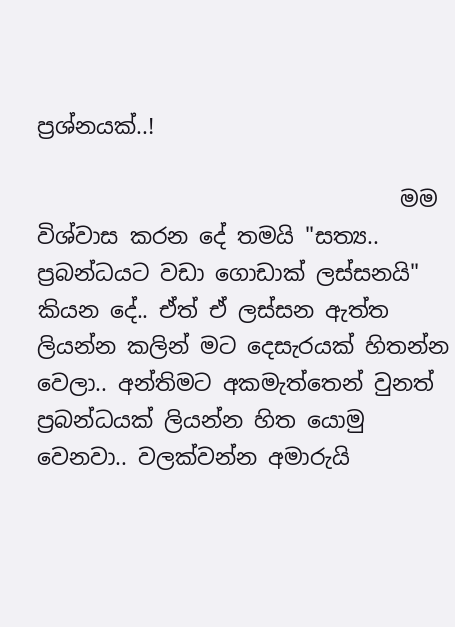ප්‍රශ්නයක්..!

                                 මම විශ්වාස කරන දේ තමයි "සත්‍ය.. ප්‍රබන්ධයට වඩා ගොඩාක් ලස්සනයි" කියන දේ.. ඒත් ඒ ලස්සන ඇත්ත ලියන්න කලින් මට දෙසැරයක් හිතන්න වෙලා.. අන්තිමට අකමැත්තෙන් වුනත් ප්‍රබන්ධයක් ලියන්න හිත යොමු වෙනවා.. වලක්වන්න අමාරුයි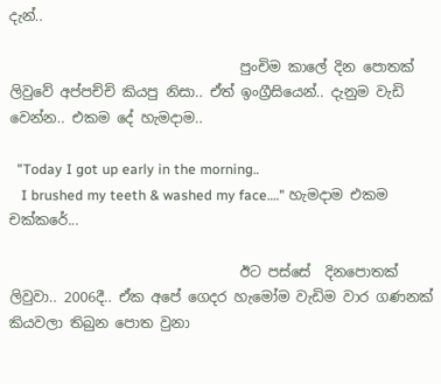දැන්..

                                 පුංචිම කාලේ දින පොතක් ලිවුවේ අප්පච්චි කියපු නිසා.. ඒත් ඉංග්‍රීසියෙන්.. දැනුම වැඩි වෙන්න.. එකම දේ හැමදාම..

  "Today I got up early in the morning..
   I brushed my teeth & washed my face...." හැමදාම එකම චක්කරේ...

                                 ඊට පස්සේ  දිනපොතක් ලිවුවා.. 2006දී.. ඒක අපේ ගෙදර හැමෝම වැඩිම වාර ගණනක් කියවලා තිබුන පොත වුනා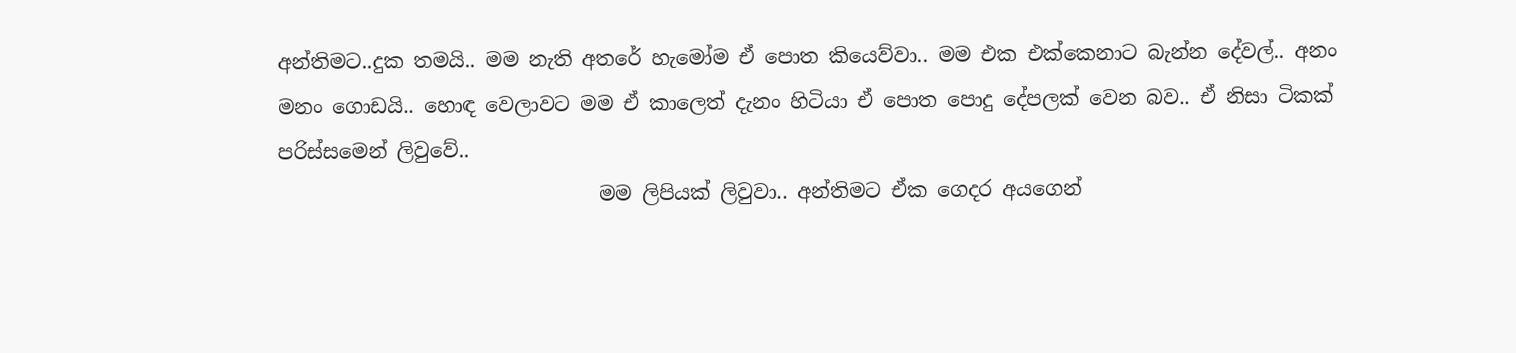අන්තිමට..දුක තමයි.. මම නැති අතරේ හැමෝම ඒ පොත කියෙව්වා.. මම එක එක්කෙනාට බැන්න දේවල්.. අනං මනං ගොඩයි.. හොඳ වෙලාවට මම ඒ කාලෙත් දැනං හිටියා ඒ පොත පොදු දේපලක් වෙන බව.. ඒ නිසා ටිකක් පරිස්සමෙන් ලිවුවේ..
                                මම ලිපියක් ලිවුවා.. අන්තිමට ඒක ගෙදර අයගෙන්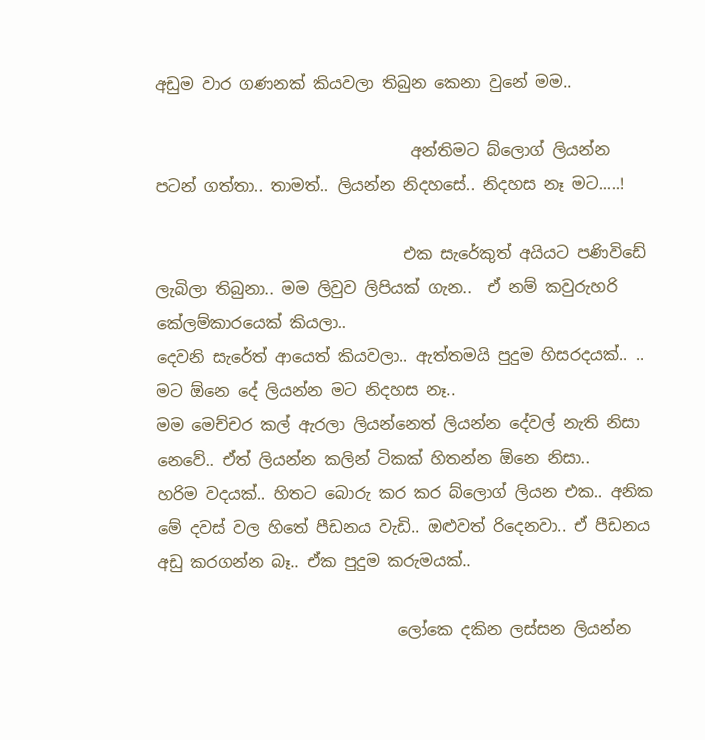අඩුම වාර ගණනක් කියවලා තිබුන කෙනා වුනේ මම..

                                අන්තිමට බ්ලොග් ලියන්න පටන් ගත්තා.. තාමත්.. ලියන්න නිදහසේ.. නිදහස නෑ මට.....!

                               එක සැරේකුත් අයියට පණිවිඩේ ලැබිලා තිබුනා.. මම ලිවුව ලිපියක් ගැන..  ඒ නම් කවුරුහරි කේලම්කාරයෙක් කියලා..
දෙවනි සැරේත් ආයෙත් කියවලා.. ඇත්තමයි පුදුම හිසරදයක්.. .. මට ඕනෙ දේ ලියන්න මට නිදහස නෑ..
මම මෙච්චර කල් ඇරලා ලියන්නෙත් ලියන්න දේවල් නැති නිසා නෙවේ.. ඒත් ලියන්න කලින් ටිකක් හිතන්න ඕනෙ නිසා..
හරිම වදයක්.. හිතට බොරු කර කර බ්ලොග් ලියන එක.. අනික මේ දවස් වල හිතේ පීඩනය වැඩි.. ඔළුවත් රිදෙනවා.. ඒ පීඩනය අඩු කරගන්න බෑ.. ඒක පුදුම කරුමයක්..

                              ලෝකෙ දකින ලස්සන ලියන්න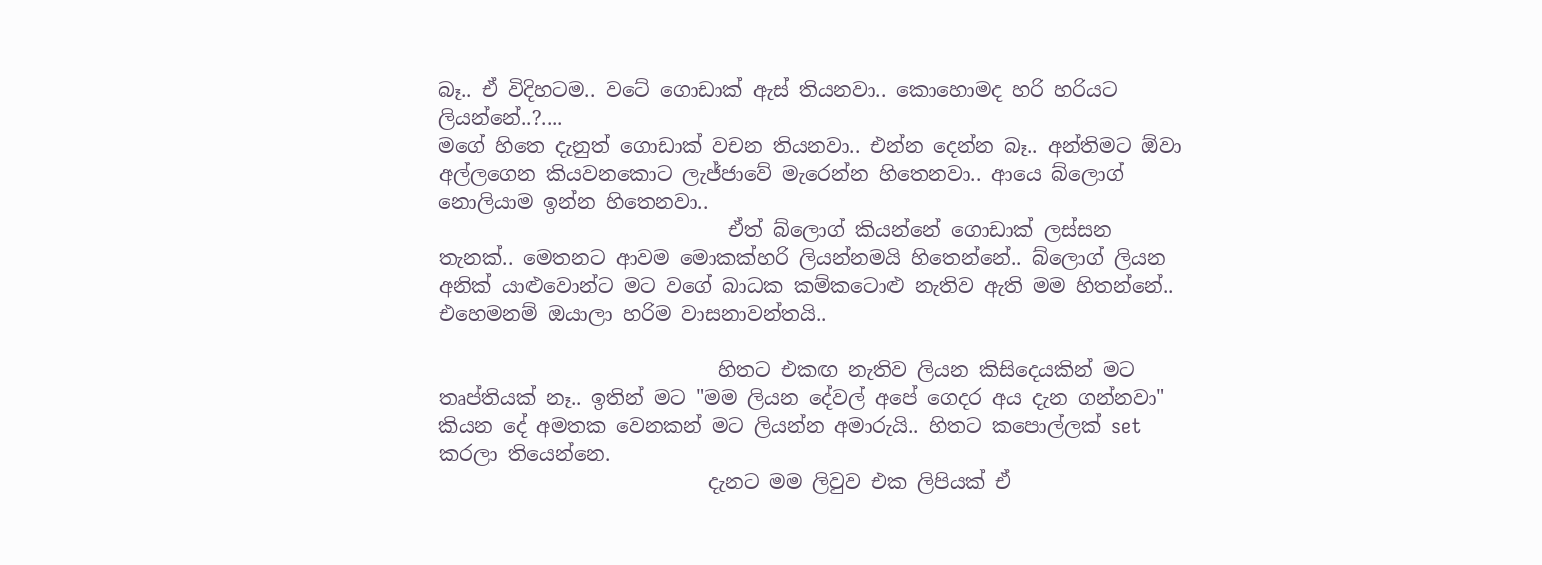බෑ.. ඒ විදිහටම.. වටේ ගොඩාක් ඇස් තියනවා.. කොහොමද හරි හරියට ලියන්නේ..?....
මගේ හිතෙ දැනුත් ගොඩාක් වචන තියනවා.. එන්න දෙන්න බෑ.. අන්තිමට ඕවා අල්ලගෙන කියවනකොට ලැජ්ජාවේ මැරෙන්න හිතෙනවා.. ආයෙ බ්ලොග් නොලියාම ඉන්න හිතෙනවා..
                             ඒත් බ්ලොග් කියන්නේ ගොඩාක් ලස්සන තැනක්.. මෙතනට ආවම මොකක්හරි ලියන්නමයි හිතෙන්නේ.. බ්ලොග් ලියන අනික් යාළුවොන්ට මට වගේ බාධක කම්කටොළු නැතිව ඇති මම හිතන්නේ.. එහෙමනම් ඔයාලා හරිම වාසනාවන්තයි..

                            හිතට එකඟ නැතිව ලියන කිසිදෙයකින් මට තෘප්තියක් නෑ.. ඉතින් මට "මම ලියන දේවල් අපේ ගෙදර අය දැන ගන්නවා" කියන දේ අමතක වෙනකන් මට ලියන්න අමාරුයි.. හිතට කපොල්ලක් set කරලා තියෙන්නෙ.
                           දැනට මම ලිවුව එක ලිපියක් ඒ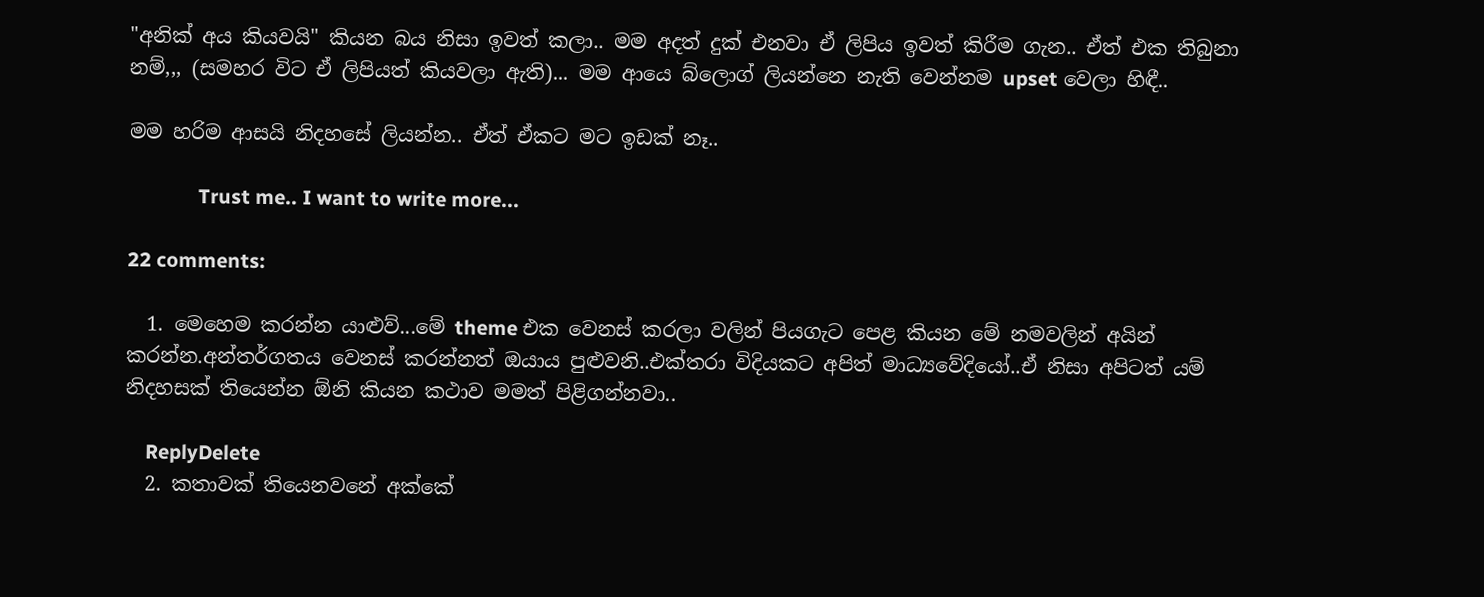"අනික් අය කියවයි" කියන බය නිසා ඉවත් කලා.. මම අදත් දුක් එනවා ඒ ලිපිය ඉවත් කිරීම ගැන.. ඒත් එක තිබුනා නම්,,, (සමහර විට ඒ ලිපියත් කියවලා ඇති)... මම ආයෙ බ්ලොග් ලියන්නෙ නැති වෙන්නම upset වෙලා හිඳී..

මම හරිම ආසයි නිදහසේ ලියන්න.. ඒත් ඒකට මට ඉඩක් නෑ..

              Trust me.. I want to write more...

22 comments:

  1. මෙහෙම කරන්න යාළුව්...මේ theme එක වෙනස් කරලා වලින් පියගැට පෙළ කියන මේ නමවලින් අයින් කරන්න.අන්තර්ගතය වෙනස් කරන්නත් ඔයාය පුළුවනි..එක්තරා විදියකට අපිත් මාධ්‍යවේදියෝ..ඒ නිසා අපිටත් යම් නිදහසක් තියෙන්න ඕනි කියන කථාව මමත් පිළිගන්නවා..

    ReplyDelete
  2. කතාවක් තියෙනවනේ අක්කේ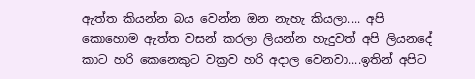ඇත්ත කියන්න බය වෙන්න ඔන නැහැ කියලා.... අපි කොහොම ඇත්ත වසන් කරලා ලියන්න හැදුවත් අපි ලියනදේ කාට හරි කෙනෙකුට වක්‍රව හරි අදාල වෙනවා....ඉතින් අපිට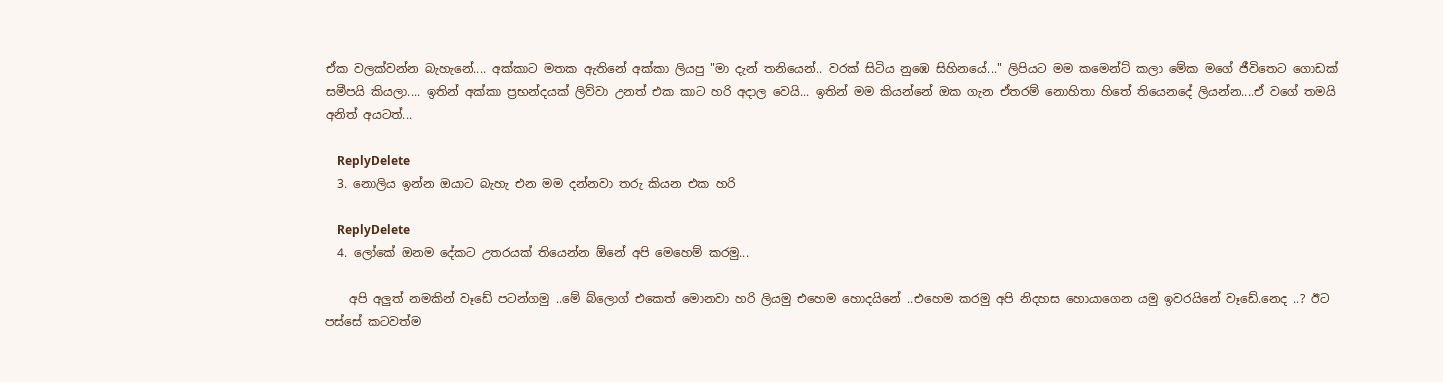ඒක වලක්වන්න බැහැනේ.... අක්කාට මතක ඇතිනේ අක්කා ලියපු "මා දැන් තනියෙන්.. වරක් සිටිය නුඹෙ සිහිනයේ..." ලිපියට මම කමෙන්ට් කලා මේක මගේ ජීවිතෙට ගොඩක් සමීපයි කියලා.... ඉතින් අක්කා ප්‍රභන්දයක් ලිව්වා උනත් එක කාට හරි අදාල වෙයි... ඉතින් මම කියන්නේ ඔක ගැන ඒතරම් නොහිතා හිතේ තියෙනදේ ලියන්න....ඒ වගේ තමයි අනිත් අයටත්...

    ReplyDelete
  3. නොලිය ඉන්න ඔයාට බැහැ එන මම දන්නවා තරු කියන එක හරි

    ReplyDelete
  4. ලෝකේ ඔනම දේකට උතරයක් තියෙන්න ඕනේ අපි මෙහෙම් කරමු...

    අපි අලුත් නමකින් වෑඩේ පටන්ගමු ..මේ බ්ලොග් එකෙත් මොනවා හරි ලියමු එහෙම හොදයිනේ ..එහෙම කරමු අපි නිදහස හොයාගෙන යමු ඉවරයිනේ වෑඩේ.නෙද ..? ඊට පස්සේ කටවත්ම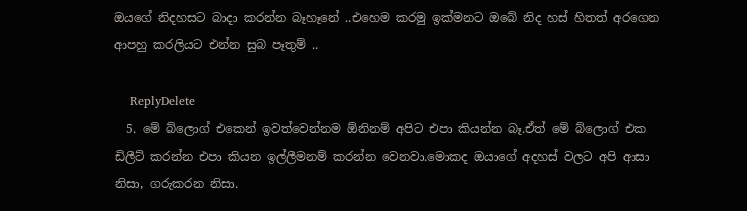ඔයගේ නිදහසට බාදා කරන්න බෑහෑනේ ..එහෙම කරමු ඉක්මනට ඔබේ නිද හස් හිතත් අරගෙන ආපහු කරලියට එන්න සුබ පෑතුම් ..

    ReplyDelete
  5. මේ බ්ලොග් එකෙන් ඉවත්වෙන්නම ඕනිනම් අපිට එපා කියන්න බෑ.ඒත් මේ බ්ලොග් එක ඩිලීට් කරන්න එපා කියන ඉල්ලීමනම් කරන්න වෙනවා.මොකද ඔයාගේ අදහස් වලට අපි ආසා නිසා, ගරුකරන නිසා.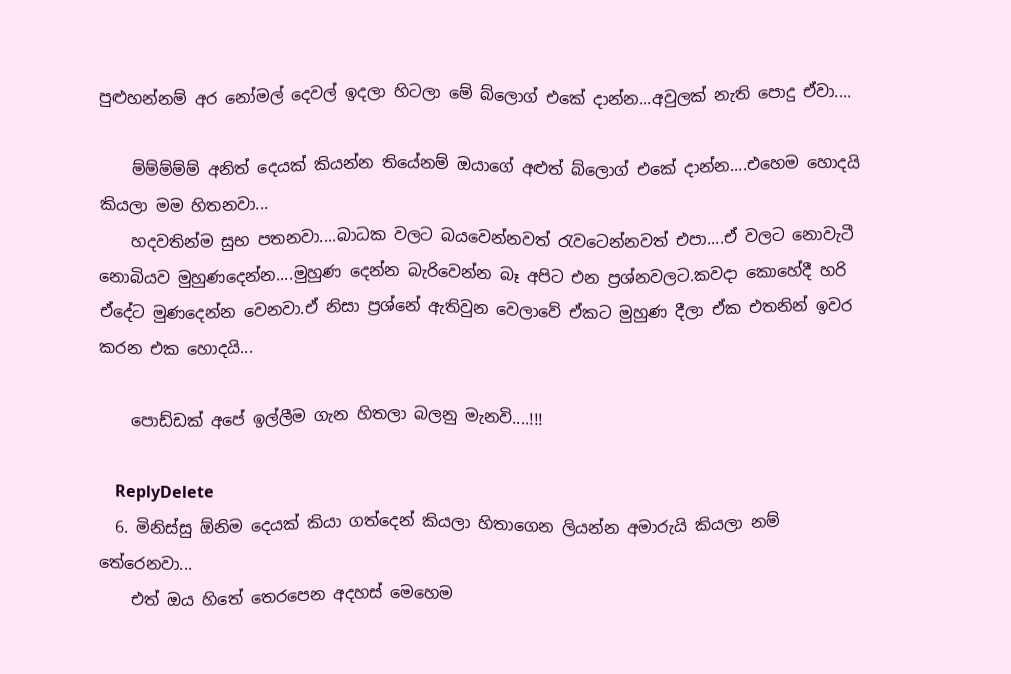පුළුහන්නම් අර නෝමල් දෙවල් ඉදලා හිටලා මේ බ්ලොග් එකේ දාන්න...අවුලක් නැති පොදු ඒවා....

    ම්ම්ම්ම්ම් අනිත් දෙයක් කියන්න තියේනම් ඔයාගේ අළුත් බ්ලොග් එකේ දාන්න....එහෙම හොදයි කියලා මම හිතනවා...
    හදවතින්ම සුභ පතනවා....බාධක වලට බයවෙන්නවත් රැවටෙන්නවත් එපා....ඒ වලට නොවැටී නොබියව මුහුණදෙන්න....මුහුණ දෙන්න බැරිවෙන්න බෑ අපිට එන ප්‍රශ්නවලට.කවදා කොහේදී හරි ඒදේට මුණදෙන්න වෙනවා.ඒ නිසා ප්‍රශ්නේ ඇතිවුන වෙලාවේ ඒකට මුහුණ දීලා ඒක එතනින් ඉවර කරන එක හොදයි...

    පොඩ්ඩක් අපේ ඉල්ලීම ගැන හිතලා බලනු මැනවි....!!!

    ReplyDelete
  6. මිනිස්සු ඕනිම දෙයක් කියා ගත්දෙන් කියලා හිතාගෙන ලියන්න අමාරුයි කියලා නම් තේරෙනවා...
    එත් ඔය හිතේ තෙරපෙන අදහස් මෙහෙම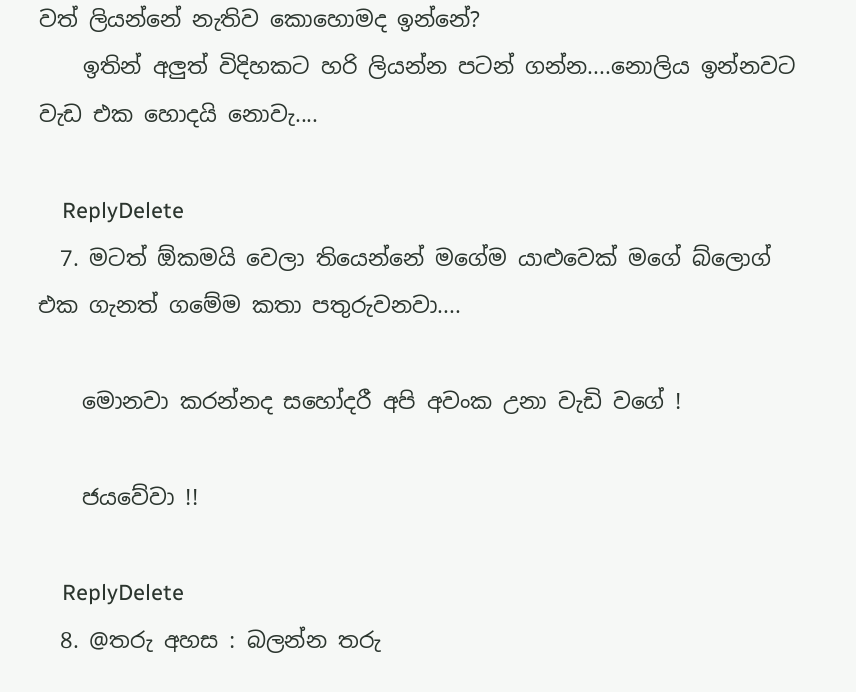වත් ලියන්නේ නැතිව කොහොමද ඉන්නේ?
    ඉතින් අලුත් විදිහකට හරි ලියන්න පටන් ගන්න....නොලිය ඉන්නවට වැඩ එක හොදයි නොවැ....

    ReplyDelete
  7. මටත් ඕකමයි වෙලා තියෙන්නේ මගේම යාළුවෙක් මගේ බ්ලොග් එක ගැනත් ගමේම කතා පතුරුවනවා....

    මොනවා කරන්නද සහෝදරී අපි අවංක උනා වැඩි වගේ !

    ජයවේවා !!

    ReplyDelete
  8. @තරු අහස : බලන්න තරු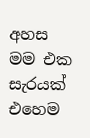අහස මම එක සැරයක් එහෙම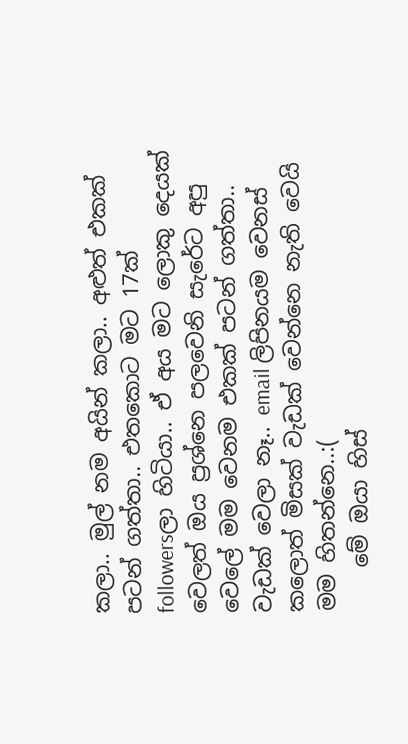කලා.. මුල් නම අයින් කලා.. අළුත් එකක් පටන් ගත්තා.. එතකොට මට 17ක් followersලා හිටියා.. ඒ අය මට ලොකු දෙයක් වෙලත් ඔය ප්‍රශ්නෙ පලවෙනි සැරේට අපු වෙලේ මම වෙනම එකක් පටන් ගත්තා.. වැඩක් වෙලා නෑ.. email ලිපිනයම වෙනස් කලොත් මිසක් වැඩක් වෙන්නෙ නැති වෙයි මම හිතන්නෙ..:(
    මේ ඔයා හිස්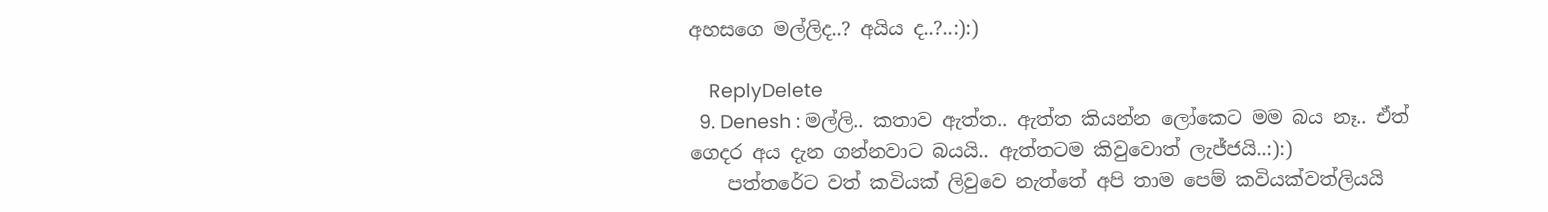අහසගෙ මල්ලිද..? අයිය ද..?..:):)

    ReplyDelete
  9. Denesh : මල්ලි.. කතාව ඇත්ත.. ඇත්ත කියන්න ලෝකෙට මම බය නෑ.. ඒත් ගෙදර අය දැන ගන්නවාට බයයි.. ඇත්තටම කිවුවොත් ලැජ්ජයි..:):)
    පත්තරේට වත් කවියක් ලිවුවෙ නැත්තේ අපි තාම පෙම් කවියක්වත්ලියයි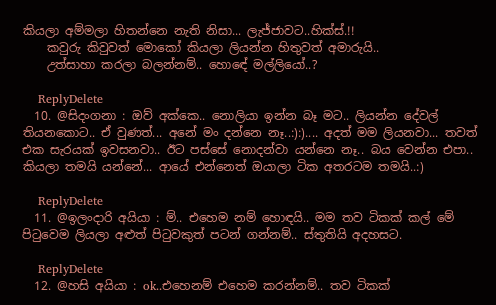කියලා අම්මලා හිතන්නෙ නැති නිසා... ලැජ්ජාවට..හික්‍ස්.!!
    කවුරු කිවුවත් මොකෝ කියලා ලියන්න හිතුවත් අමාරුයි..
    උත්සාහා කරලා බලන්නම්.. හොඳේ මල්ලියෝ..?

    ReplyDelete
  10. @සිදංගනා : ඔව් අක්කෙ.. නොලියා ඉන්න බෑ මට.. ලියන්න දේවල් තියනකොට.. ඒ වුණත්... අනේ මං දන්නෙ නෑ..:):).... අදත් මම ලියනවා... තවත් එක සැරයක් ඉවසනවා.. ඊට පස්සේ නොදන්වා යන්නෙ නෑ.. බය වෙන්න එපා.. කියලා තමයි යන්නේ... ආයේ එන්නෙත් ඔයාලා ටික අතරටම තමයි..:)

    ReplyDelete
  11. @ඉලංදාරි අයියා : ම්.. එහෙම නම් හොඳයි.. මම තව ටිකක් කල් මේ පිටුවෙම ලියලා අළුත් පිටුවකුත් පටන් ගන්නම්.. ස්තුතියි අදහසට.

    ReplyDelete
  12. @හසි අයියා : ok..එහෙනම් එහෙම කරන්නම්.. තව ටිකක්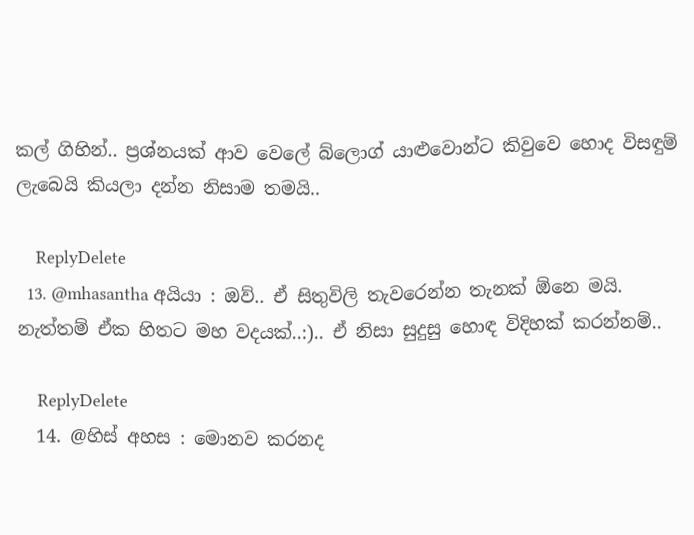කල් ගිහින්.. ප්‍රශ්නයක් ආව වෙලේ බ්ලොග් යාළුවොන්ට කිවුවෙ හොද විසඳුම් ලැබෙයි කියලා දන්න නිසාම තමයි..

    ReplyDelete
  13. @mhasantha අයියා : ඔව්.. ඒ සිතුවිලි තැවරෙන්න තැනක් ඕනෙ මයි. නැත්තම් ඒක හිතට මහ වදයක්..:).. ඒ නිසා සුදුසු හොඳ විදිහක් කරන්නම්..

    ReplyDelete
  14. @හිස් අහස : මොනව කරනද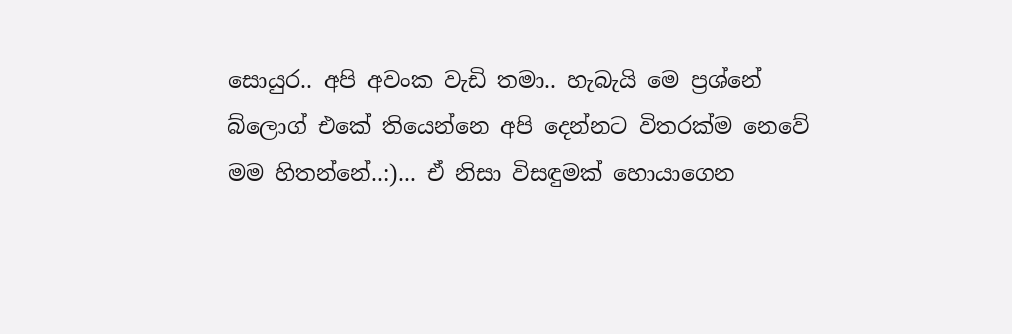සොයුර.. අපි අවංක වැඩි තමා.. හැබැයි මෙ ප්‍රශ්නේ බ්ලොග් එකේ තියෙන්නෙ අපි දෙන්නට විතරක්ම නෙවේ මම හිතන්නේ..:)... ඒ නිසා විසඳුමක් හොයාගෙන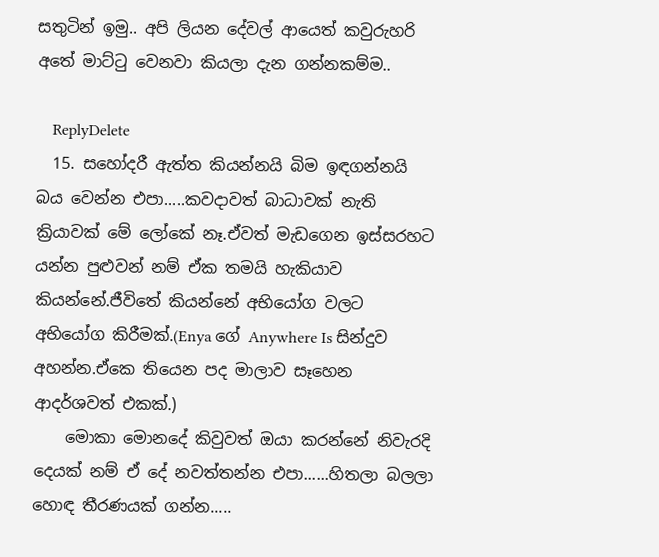සතුටින් ඉමු.. අපි ලියන දේවල් ආයෙත් කවුරුහරි අතේ මාට්ටු වෙනවා කියලා දැන ගන්නකම්ම..

    ReplyDelete
  15. සහෝදරී ඇත්ත කියන්නයි බිම ඉඳගන්නයි බය වෙන්න එපා.....කවදාවත් බාධාවක් නැති ක්‍රියාවක් මේ ලෝකේ නෑ.ඒවත් මැඩගෙන ඉස්සරහට යන්න පුළුවන් නම් ඒක තමයි හැකියාව කියන්නේ.ජීවිතේ කියන්නේ අභියෝග වලට අභියෝග කිරීමක්.(Enya ගේ Anywhere Is සින්දුව අහන්න.ඒකෙ තියෙන පද මාලාව සෑහෙන ආදර්ශවත් එකක්.)
    මොකා මොනදේ කිවුවත් ඔයා කරන්නේ නිවැරදි දෙයක් නම් ඒ දේ නවත්තන්න එපා......හිතලා බලලා හොඳ තීරණයක් ගන්න.....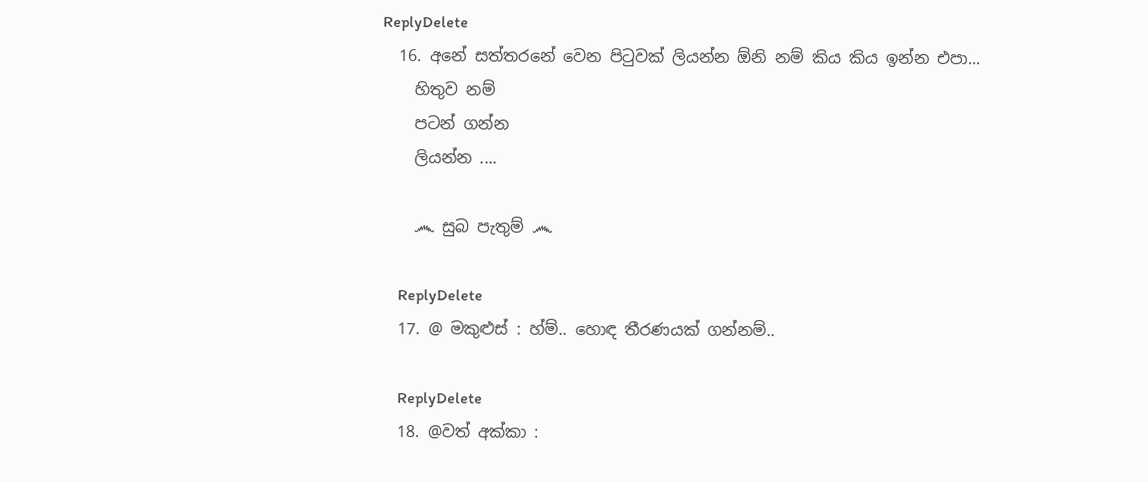ReplyDelete
  16. අනේ සත්තරනේ වෙන පිටුවක් ලියන්න ඕනි නම් කිය කිය ඉන්න එපා...
    හිතුව නම්
    පටන් ගන්න
    ලියන්න ....

    ෴ සුබ පැතුම් ෴

    ReplyDelete
  17. @ මකුළුස් : හ්ම්.. හොඳ තීරණයක් ගන්නම්..

    ReplyDelete
  18. @වත් අක්කා :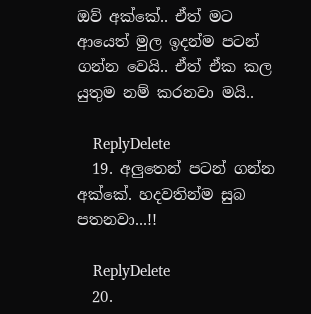ඔව් අක්කේ.. ඒත් මට ආයෙත් මුල ඉදන්ම පටන් ගන්න වෙයි.. ඒත් ඒක කල යුතුම නම් කරනවා මයි..

    ReplyDelete
  19. අලුතෙන් පටන් ගන්න අක්කේ. හදවතින්ම සුබ පතනවා...!!

    ReplyDelete
  20.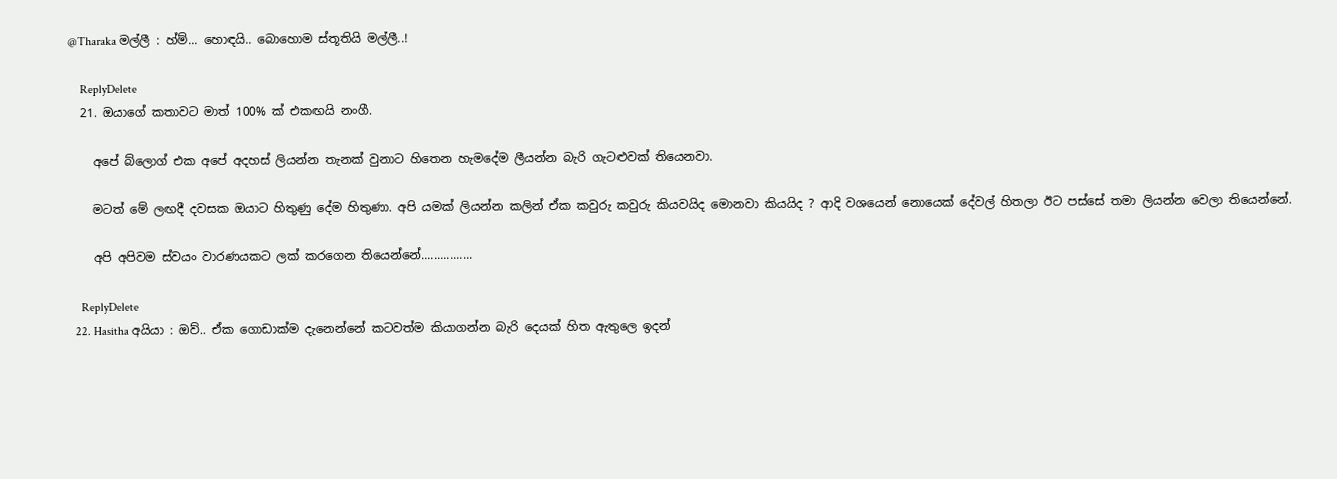@Tharaka මල්ලී : හ්ම්... හොඳයි.. බොහොම ස්තූතියි මල්ලී..!

    ReplyDelete
  21. ඔයාගේ කතාවට මාත් 100% ක් එකඟයි නංගී.

    අපේ බ්ලොග් එක අපේ අදහස් ලියන්න තැනක් වුනාට හිතෙන හැමදේම ලීයන්න බැරි ගැටළුවක් තියෙනවා.

    මටත් මේ ලඟදී දවසක ඔයාට හිතුණු දේම හිතුණා. අපි යමක් ලියන්න කලින් ඒක කවුරු කවුරු කියවයිද මොනවා කියයිද ? ආදි වශයෙන් නොයෙක් දේවල් හිතලා ඊට පස්සේ තමා ලියන්න වෙලා තියෙන්නේ.

    අපි අපිවම ස්වයං වාරණයකට ලක් කරගෙන තියෙන්නේ................

    ReplyDelete
  22. Hasitha අයියා : ඔව්.. ඒක ගොඩාක්ම දැනෙන්නේ කටවත්ම කියාගන්න බැරි දෙයක් හිත ඇතුලෙ ඉදන්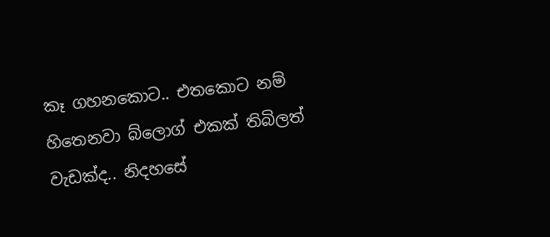කෑ ගහනකොට.. එතකොට නම් හිතෙනවා බ්ලොග් එකක් තිබිලත් වැඩක්ද.. නිදහසේ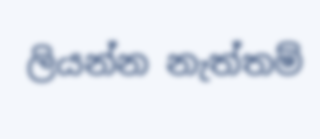ලියන්න නැත්තම්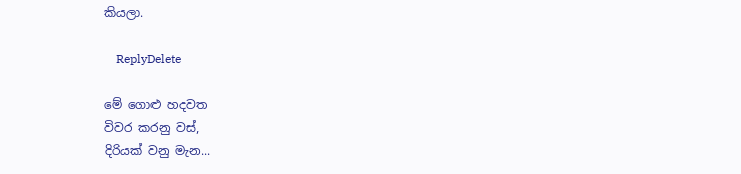කියලා.

    ReplyDelete

මේ ගොළු හදවත
විවර කරනු වස්,
දිරියක් වනු මැන...